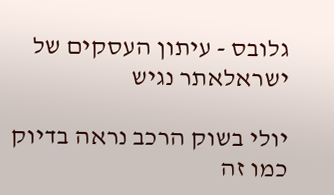גלובס - עיתון העסקים של ישראלאתר נגיש

יולי בשוק הרכב נראה בדיוק כמו זה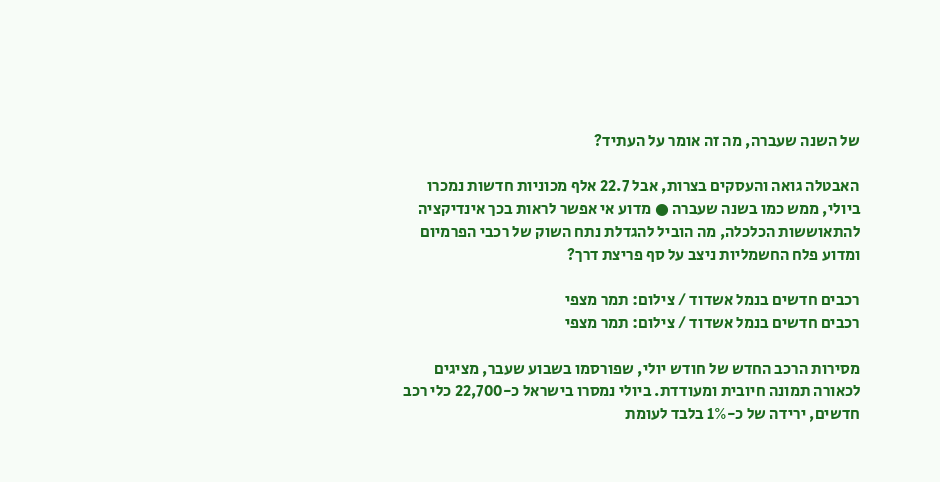של השנה שעברה, מה זה אומר על העתיד?

האבטלה גואה והעסקים בצרות, אבל 22.7 אלף מכוניות חדשות נמכרו ביולי, ממש כמו בשנה שעברה ● מדוע אי אפשר לראות בכך אינדיקציה להתאוששות הכלכלה, מה הוביל להגדלת נתח השוק של רכבי הפרמיום ומדוע פלח החשמליות ניצב על סף פריצת דרך?

רכבים חדשים בנמל אשדוד / צילום: תמר מצפי
רכבים חדשים בנמל אשדוד / צילום: תמר מצפי

מסירות הרכב החדש של חודש יולי, שפורסמו בשבוע שעבר, מציגים לכאורה תמונה חיובית ומעודדת. ביולי נמסרו בישראל כ-22,700 כלי רכב חדשים, ירידה של כ-1% בלבד לעומת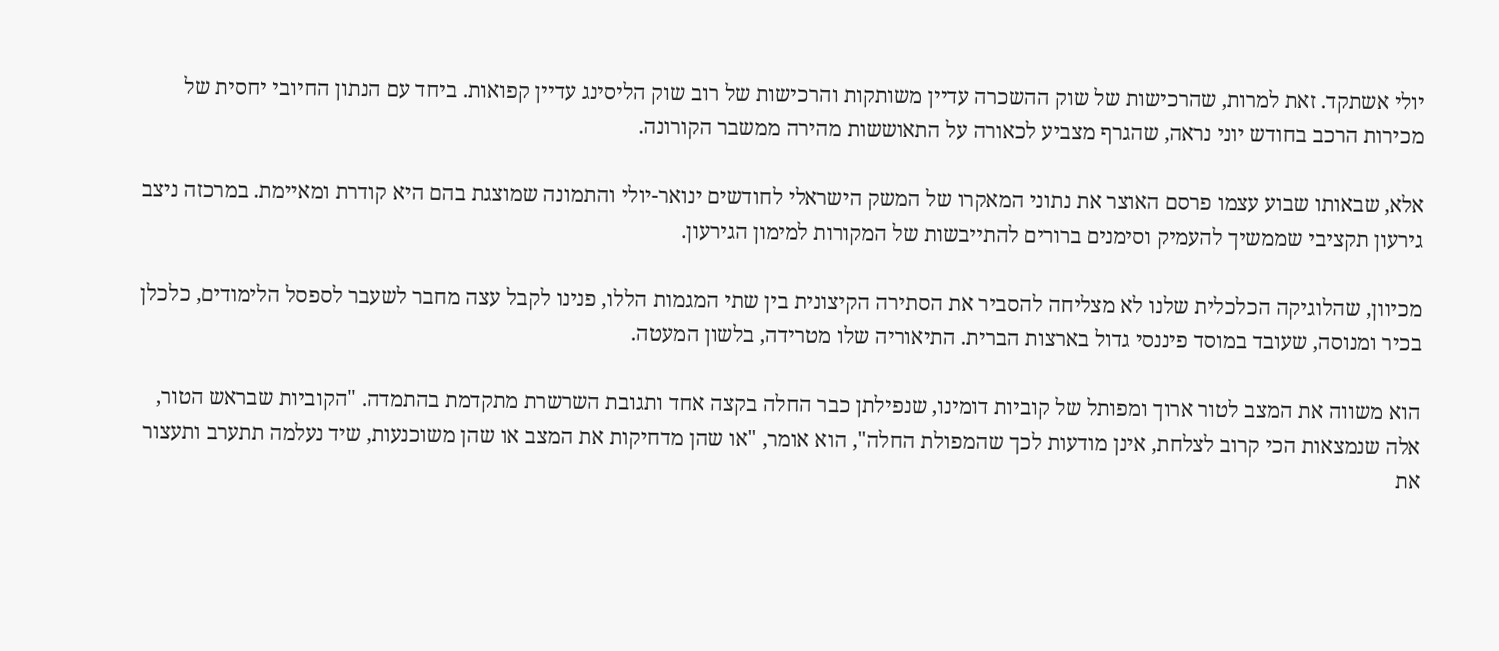יולי אשתקד. זאת למרות, שהרכישות של שוק ההשכרה עדיין משותקות והרכישות של רוב שוק הליסינג עדיין קפואות. ביחד עם הנתון החיובי יחסית של מכירות הרכב בחודש יוני נראה, שהגרף מצביע לכאורה על התאוששות מהירה ממשבר הקורונה.

אלא, שבאותו שבוע עצמו פרסם האוצר את נתוני המאקרו של המשק הישראלי לחודשים ינואר-יולי והתמונה שמוצגת בהם היא קודרת ומאיימת. במרכזה ניצב גירעון תקציבי שממשיך להעמיק וסימנים ברורים להתייבשות של המקורות למימון הגירעון.

מכיוון, שהלוגיקה הכלכלית שלנו לא מצליחה להסביר את הסתירה הקיצונית בין שתי המגמות הללו, פנינו לקבל עצה מחבר לשעבר לספסל הלימודים, כלכלן בכיר ומנוסה, שעובד במוסד פיננסי גדול בארצות הברית. התיאוריה שלו מטרידה, בלשון המעטה.

הוא משווה את המצב לטור ארוך ומפותל של קוביות דומינו, שנפילתן כבר החלה בקצה אחד ותגובת השרשרת מתקדמת בהתמדה. "הקוביות שבראש הטור, אלה שנמצאות הכי קרוב לצלחת, אינן מודעות לכך שהמפולת החלה", הוא אומר, "או שהן מדחיקות את המצב או שהן משוכנעות, שיד נעלמה תתערב ותעצור את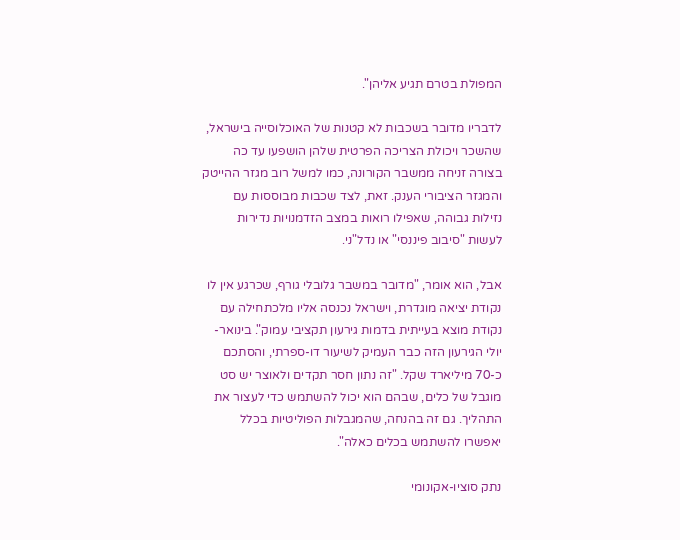המפולת בטרם תגיע אליהן".

לדבריו מדובר בשכבות לא קטנות של האוכלוסייה בישראל, שהשכר ויכולת הצריכה הפרטית שלהן הושפעו עד כה בצורה זניחה ממשבר הקורונה, כמו למשל רוב מגזר ההייטק והמגזר הציבורי הענק. זאת, לצד שכבות מבוססות עם נזילות גבוהה, שאפילו רואות במצב הזדמנויות נדירות לעשות "סיבוב פיננסי" או נדל"ני.

אבל, הוא אומר, "מדובר במשבר גלובלי גורף, שכרגע אין לו נקודת יציאה מוגדרת, וישראל נכנסה אליו מלכתחילה עם נקודת מוצא בעייתית בדמות גירעון תקציבי עמוק". בינואר-יולי הגירעון הזה כבר העמיק לשיעור דו-ספרתי, והסתכם כ-70 מיליארד שקל. "זה נתון חסר תקדים ולאוצר יש סט מוגבל של כלים, שבהם הוא יכול להשתמש כדי לעצור את התהליך. גם זה בהנחה, שהמגבלות הפוליטיות בכלל יאפשרו להשתמש בכלים כאלה".

נתק סוציו-אקונומי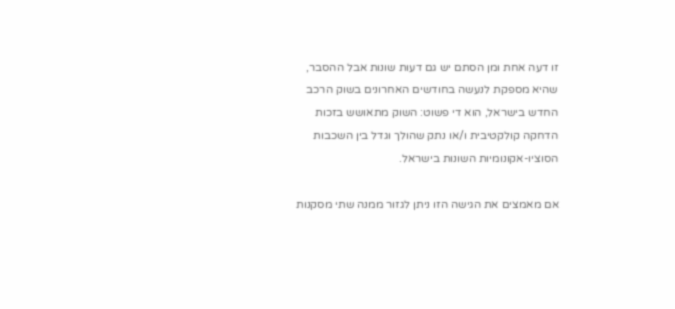זו דעה אחת ומן הסתם יש גם דעות שונות אבל ההסבר, שהיא מספקת לנעשה בחודשים האחרונים בשוק הרכב החדש בישראל, הוא די פשוט: השוק מתאושש בזכות הדחקה קולקטיבית ו/או נתק שהולך וגדל בין השכבות הסוציו-אקונומיות השונות בישראל.

אם מאמצים את הגישה הזו ניתן לגזור ממנה שתי מסקנות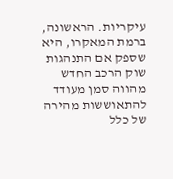עיקריות. הראשונה, ברמת המאקרו, היא שספק אם התנהגות שוק הרכב החדש מהווה סמן מעודד להתאוששות מהירה של כלל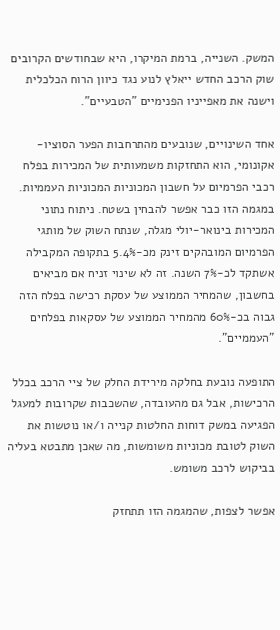המשק. השנייה, ברמת המיקרו, היא שבחודשים הקרובים שוק הרכב החדש ייאלץ לנוע נגד כיוון הרוח הכלכלית וישנה את מאפייניו הפנימיים "הטבעיים".

אחד השינויים, שנובעים מהתרחבות הפער הסוציו-אקונומי, הוא התחזקות משמעותית של המכירות בפלח רכבי הפרמיום על חשבון המכוניות המכוניות העממיות. במגמה הזו כבר אפשר להבחין בשטח. ניתוח נתוני המכירות בינואר-יולי מגלה, שנתח השוק של מותגי הפרמיום המובהקים זינק מכ-5.4% בתקופה המקבילה אשתקד לכ-7% השנה. זה לא שינוי זניח אם מביאים בחשבון, שהמחיר הממוצע של עסקת רכישה בפלח הזה גבוה בכ-60% מהמחיר הממוצע של עסקאות בפלחים "העממיים".

התופעה נובעת בחלקה מירידת החלק של ציי הרכב בכלל הרכישות, אבל גם מהעובדה, שהשכבות שקרובות למעגל הפגיעה במשק דוחות החלטות קנייה ו/או נוטשות את השוק לטובת מכוניות משומשות, מה שאכן מתבטא בעליה בביקוש לרכב משומש.

אפשר לצפות, שהמגמה הזו תתחזק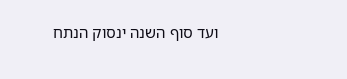ועד סוף השנה ינסוק הנתח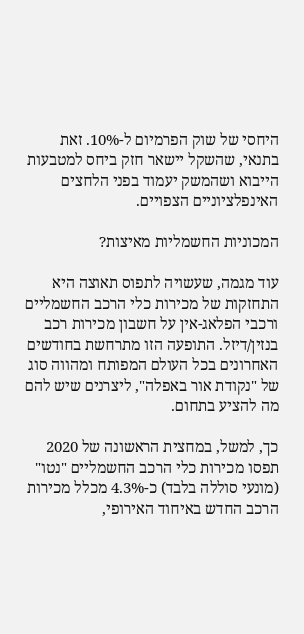היחסי של שוק הפרמיום ל-10%. זאת בתנאי, שהשקל יישאר חזק ביחס למטבעות הייבוא ושהמשק יעמוד בפני הלחצים האינפלציוניים הצפויים.

המכוניות החשמליות מאיצות?

עוד מגמה, שעשויה לתפוס תאוצה היא התחזקות של מכירות כלי הרכב החשמליים ורכבי הפלאג-אין על חשבון מכירות רכב בנזין/דיזל. התופעה הזו מתרחשת בחודשים האחרונים בכל העולם המפותח ומהווה סוג של "נקודת אור באפלה", ליצרנים שיש להם מה להציע בתחום.

כך, למשל, במחצית הראשונה של 2020 תפסו מכירות כלי הרכב החשמליים "נטו" (מונעי סוללה בלבד) כ-4.3% מכלל מכירות הרכב החדש באיחוד האירופי,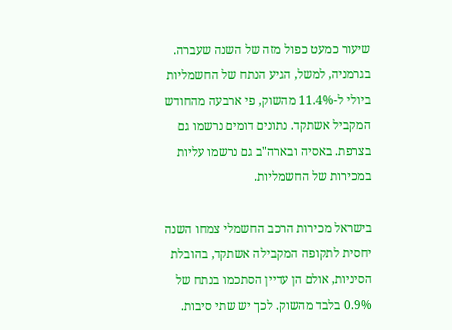שיעור כמעט כפול מזה של השנה שעברה. בגרמניה, למשל, הגיע הנתח של החשמליות ביולי ל-11.4% מהשוק, פי ארבעה מהחודש המקביל אשתקד. נתונים דומים נרשמו גם בצרפת. באסיה ובארה"ב גם נרשמו עליות במכירות של החשמליות.

בישראל מכירות הרכב החשמלי צמחו השנה יחסית לתקופה המקבילה אשתקד, בהובלת הסיניות, אולם הן עדיין הסתכמו בנתח של 0.9% בלבד מהשוק. לכך יש שתי סיבות.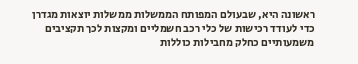ראשונה היא, שבעולם המפותח הממשלות ממשלות יוצאות מגדרן כדי לעודד רכישות של כלי רכב חשמליים ומקצות לכך תקציבים משמעותיים כחלק מחבילות כוללות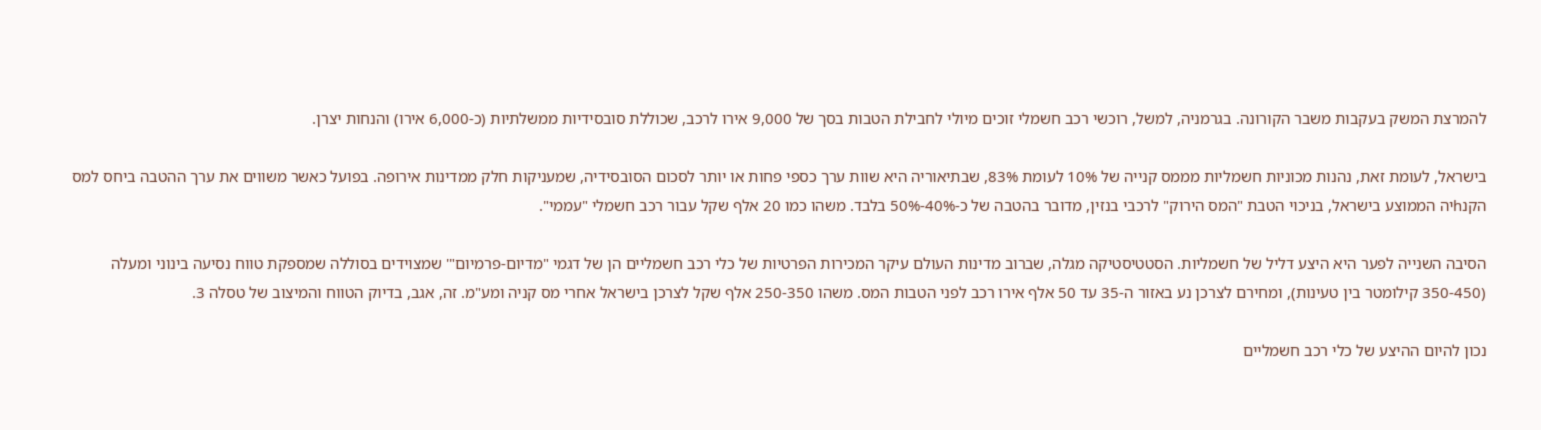להמרצת המשק בעקבות משבר הקורונה. בגרמניה, למשל, רוכשי רכב חשמלי זוכים מיולי לחבילת הטבות בסך של 9,000 אירו לרכב, שכוללת סובסידיות ממשלתיות (כ-6,000 אירו) והנחות יצרן.

בישראל, לעומת זאת, נהנות מכוניות חשמליות מממס קנייה של 10% לעומת 83%, שבתיאוריה היא שוות ערך כספי פחות או יותר לסכום הסובסידיה, שמעניקות חלק ממדינות אירופה. בפועל כאשר משווים את ערך ההטבה ביחס למס הקנhיה הממוצע בישראל, בניכוי הטבת "המס הירוק" לרכבי בנזין, מדובר בהטבה של כ-40%-50% בלבד. משהו כמו 20 אלף שקל עבור רכב חשמלי "עממי".

הסיבה השנייה לפער היא היצע דליל של חשמליות. הסטטיסטיקה מגלה, שברוב מדינות העולם עיקר המכירות הפרטיות של כלי רכב חשמליים הן של דגמי "מדיום-פרמיום"' שמצוידים בסוללה שמספקת טווח נסיעה בינוני ומעלה (350-450 קילומטר בין טעינות), ומחירם לצרכן נע באזור ה-35 עד 50 אלף אירו רכב לפני הטבות המס. משהו 250-350 אלף שקל לצרכן בישראל אחרי מס קניה ומע"מ. זה, אגב, בדיוק הטווח והמיצוב של טסלה 3.

נכון להיום ההיצע של כלי רכב חשמליים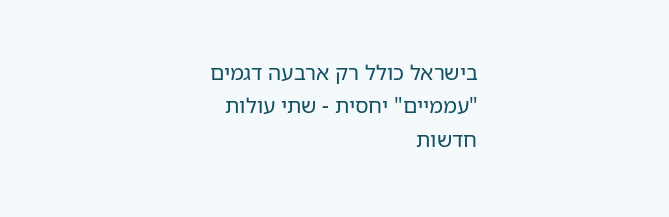בישראל כולל רק ארבעה דגמים "עממיים" יחסית - שתי עולות חדשות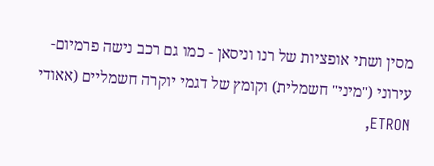מסין ושתי אופציות של רנו וניסאן - כמו גם רכב נישה פרמיום-עירוני ("מיני" חשמלית) וקומץ של דגמי יוקרה חשמליים (אאודי ETRON,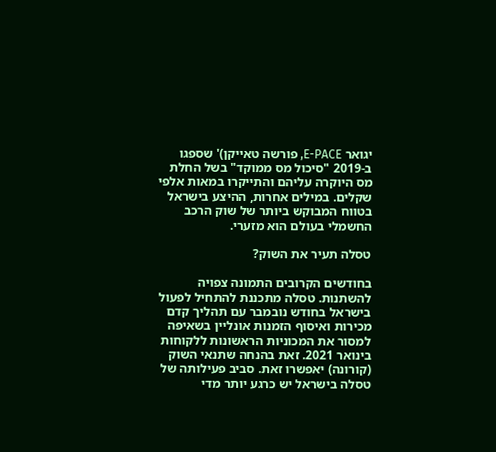יגואר E-PACE, פורשה טאייקן)' שספגו ב-2019 "סיכול מס ממוקד" בשל החלת מס היוקרה עליהם והתייקרו במאות אלפי שקלים. במילים אחרות, ההיצע בישראל בטווח המבוקש ביותר של שוק הרכב החשמלי בעולם הוא מזערי.

טסלה תעיר את השוק?

בחודשים הקרובים התמונה צפויה להשתנות. טסלה מתכננת להתחיל לפעול בישראל בחודש נובמבר עם תהליך קדם מכירות ואיסוף הזמנות אונליין בשאיפה למסור את המכוניות הראשונות ללקוחות בינואר 2021. זאת בהנחה שתנאי השוק (קורונה) יאפשרו זאת. סביב פעילותה של טסלה בישראל יש כרגע יותר מדי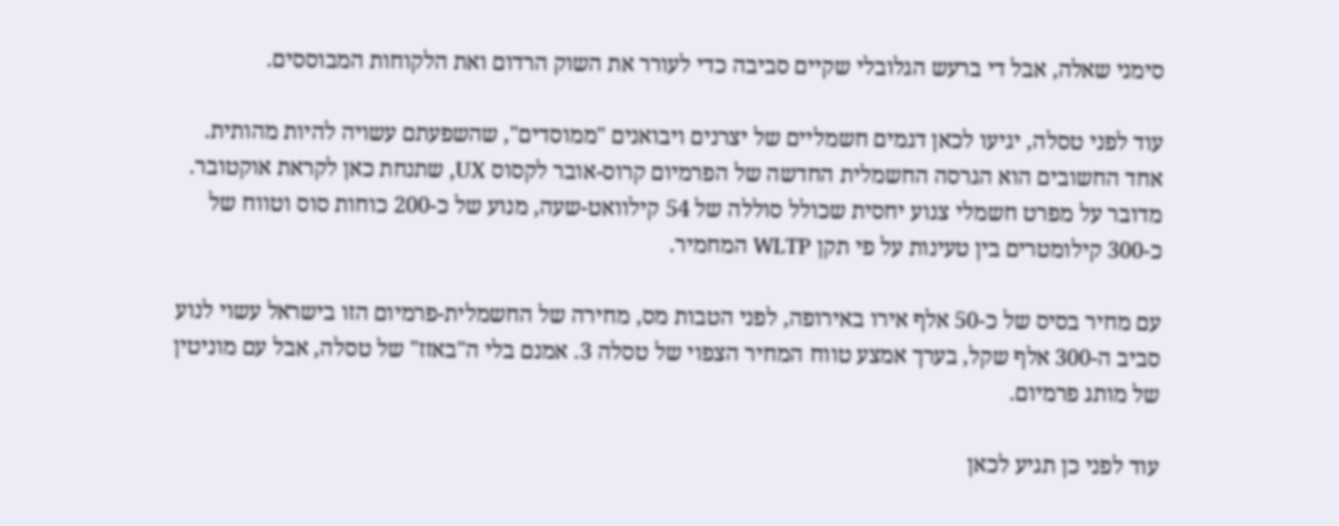סימני שאלה, אבל די ברעש הגלובלי שקיים סביבה כדי לעורר את השוק הרדום ואת הלקוחות המבוססים.

עוד לפני טסלה, יגיעו לכאן דגמים חשמליים של יצרנים ויבואנים "ממוסדים", שהשפעתם עשויה להיות מהותית. אחד החשובים הוא הגרסה החשמלית החדשה של הפרמיום קרוס-אובר לקסוס UX, שתנחת כאן לקראת אוקטובר. מדובר על מפרט חשמלי צנוע יחסית שכולל סוללה של 54 קילוואט-שעה, מנוע של כ-200 כוחות סוס וטווח של כ-300 קילומטרים בין טעינות על פי תקן WLTP המחמיר.

עם מחיר בסיס של כ-50 אלף אירו באירופה, לפני הטבות מס, מחירה של החשמלית-פרמיום הזו בישראל עשוי לנוע סביב ה-300 אלף שקל, בערך אמצע טווח המחיר הצפוי של טסלה 3. אמנם בלי ה"באזז" של טסלה, אבל עם מוניטין של מותג פרמיום.

עוד לפני כן תגיע לכאן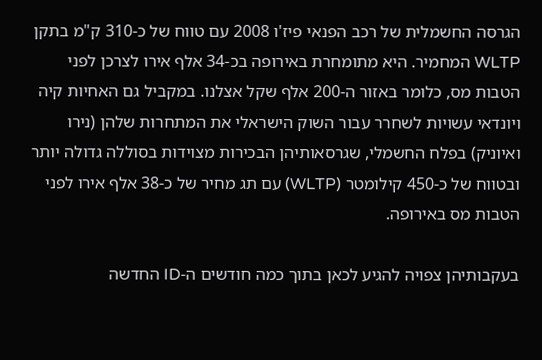הגרסה החשמלית של רכב הפנאי פיז'ו 2008 עם טווח של כ-310 ק"מ בתקן WLTP המחמיר. היא מתומחרת באירופה בכ-34 אלף אירו לצרכן לפני הטבות מס, כלומר באזור ה-200 אלף שקל אצלנו. במקביל גם האחיות קיה ויונדאי עשויות לשחרר עבור השוק הישראלי את המתחרות שלהן (נירו ואיוניק) בפלח החשמלי, שגרסאותיהן הבכירות מצוידות בסוללה גדולה יותר ובטווח של כ-450 קילומטר (WLTP) עם תג מחיר של כ-38 אלף אירו לפני הטבות מס באירופה.

בעקבותיהן צפויה להגיע לכאן בתוך כמה חודשים ה-ID החדשה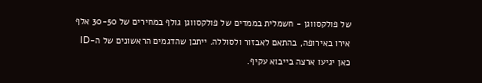של פולקסווגן - חשמלית בממדים של פולקסווגן גולף במחירים של 30-50 אלף אירו באירופה, בהתאם לאבזור ולסוללה. ייתכן שהדגמים הראשונים של ה-ID כאן יגיעו ארצה בייבוא עקיף.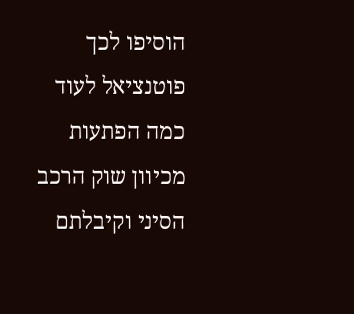הוסיפו לכך פוטנציאל לעוד כמה הפתעות מכיוון שוק הרכב הסיני וקיבלתם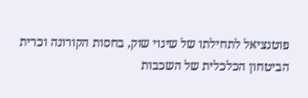פוטנציאל לתחילתו של שינוי שוק, בחסות הקורונה וכרית הביטחון הכלכלית של השכבות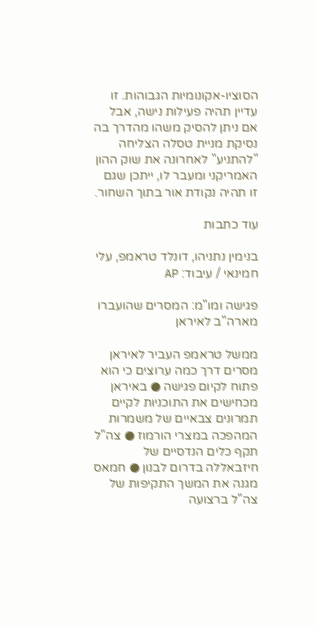הסוציו-אקונומיות הגבוהות. זו עדיין תהיה פעילות נישה, אבל אם ניתן להסיק משהו מהדרך בה נסיקת מניית טסלה הצליחה "להתניע" לאחרונה את שוק ההון האמריקני ומעבר לו, ייתכן שגם זו תהיה נקודת אור בתוך השחור.

עוד כתבות

בנימין נתניהו, דונלד טראמפ, עלי חמינאי / עיבוד: AP

פגישה ומו"מ: המסרים שהועברו מארה"ב לאיראן

ממשל טראמפ העביר לאיראן מסרים דרך כמה ערוצים כי הוא פתוח לקיום פגישה ● באיראן מכחישים את התוכניות לקיים תמרונים צבאיים של משמרות המהפכה במצרי הורמוז ● צה"ל תקף כלים הנדסיים של חיזבאללה בדרום לבנון ● חמאס מגנה את המשך התקיפות של צה"ל ברצועה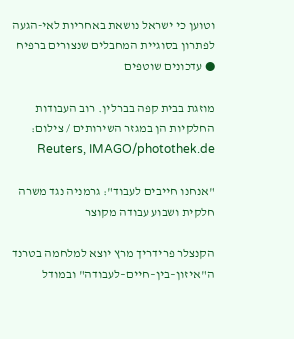וטוען כי ישראל נושאת באחריות לאי-הגעה לפתרון בסוגיית המחבלים שנצורים ברפיח ● עדכונים שוטפים

מוזגת בבית קפה בברלין. רוב העבודות החלקיות הן במגזר השירותים / צילום: Reuters, IMAGO/photothek.de

"אנחנו חייבים לעבוד": גרמניה נגד משרה חלקית ושבוע עבודה מקוצר

הקנצלר פרידריך מרץ יוצא למלחמה בטרנד ה"איזון–בין–חיים–לעבודה" ובמודל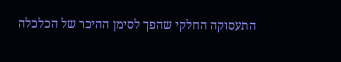התעסוקה החלקי שהפך לסימן ההיכר של הכלכלה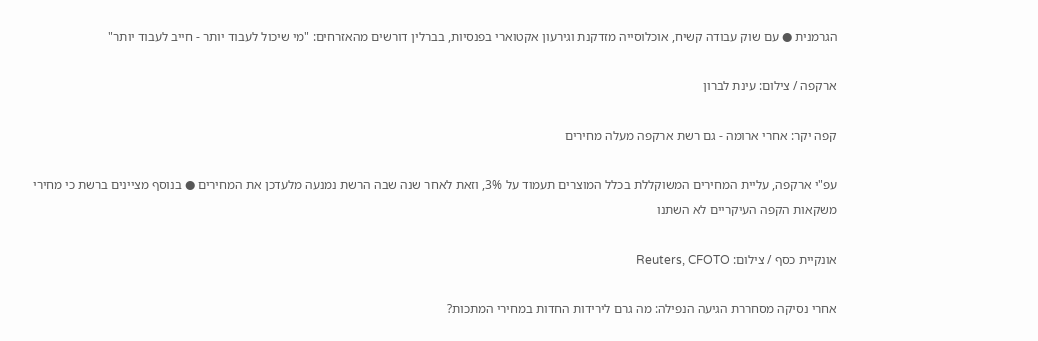הגרמנית ● עם שוק עבודה קשיח, אוכלוסייה מזדקנת וגירעון אקטוארי בפנסיות, בברלין דורשים מהאזרחים: "מי שיכול לעבוד יותר - חייב לעבוד יותר"

ארקפה / צילום: עינת לברון

קפה יקר: אחרי ארומה - גם רשת ארקפה מעלה מחירים

עפ"י ארקפה, עליית המחירים המשוקללת בכלל המוצרים תעמוד על 3%, וזאת לאחר שנה שבה הרשת נמנעה מלעדכן את המחירים ● בנוסף מציינים ברשת כי מחירי משקאות הקפה העיקריים לא השתנו

אונקיית כסף / צילום: Reuters, CFOTO

אחרי נסיקה מסחררת הגיעה הנפילה: מה גרם לירידות החדות במחירי המתכות?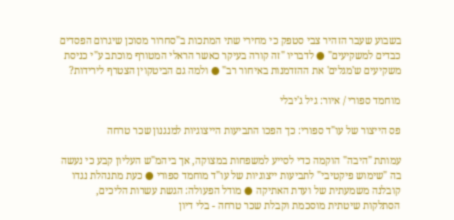בשבוע שעבר הזהיר צבי סטפק כי מחירי שתי המתכות ב"סחרור מסוכן שיגרום הפסדים כבדים למשקיעים" ● לדבריו "זה קורה בעיקר כאשר הראלי המטורף מוכתב ע"י כניסת משקיעים ש'מגלים' את ההזדמנות באיחור רב" ● ולמה גם הביטקוין הצטרף לירידות?

מוחמד ספורי / איור: גיל ג'יבלי

פס הייצור של עו"ד ספורי: כך הפכו התביעות הייצוגיות למנגנון שכר טרחה

עמותת "היבה" הוקמה כדי לסייע למשפחות במצוקה, אך ביהמ"ש העליון קבע כי נעשה בה "שימוש פיקטיבי" לתביעות ייצוגיות של עו"ד מוחמד ספורי ● כעת מתנהלת נגדו קובלנה משמעתית של ועדת האתיקה ● מודל הפעולה: הגשת עשרות הליכים, הסתלקות שיטתית מוסכמת וקבלת שכר טרחה - בלי דיון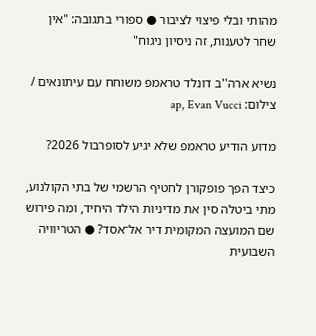מהותי ובלי פיצוי לציבור ● ספורי בתגובה: "אין שחר לטענות, זה ניסיון ניגוח"

נשיא ארה''ב דונלד טראמפ משוחח עם עיתונאים / צילום: ap, Evan Vucci

מדוע הודיע טראמפ שלא יגיע לסופרבול 2026?

כיצד הפך פופקורן לחטיף הרשמי של בתי הקולנוע, מתי ביטלה סין את מדיניות הילד היחיד, ומה פירוש שם המועצה המקומית דיר אל־אסד? ● הטריוויה השבועית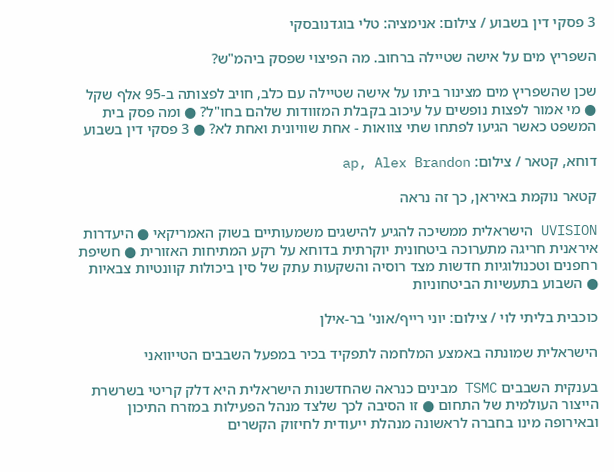3 פסקי דין בשבוע / צילום: אנימציה: טלי בוגדנובסקי

השפריץ מים על אישה שטיילה ברחוב. מה הפיצוי שפסק ביהמ"ש?

שכן שהשפריץ מים מצינור ביתו על אישה שטיילה עם כלב, חויב לפצותה ב-95 אלף שקל ● מי אמור לפצות נופשים על עיכוב בקבלת המזוודות שלהם בחו"ל? ● ומה פסק בית המשפט כאשר הגיעו לפתחו שתי צוואות - אחת שוויונית ואחת לא? ● 3 פסקי דין בשבוע

דוחא, קטאר / צילום: ap, Alex Brandon

קטאר נוקמת באיראן, כך זה נראה

UVISION הישראלית ממשיכה להגיע להישגים משמעותיים בשוק האמריקאי ● היעדרות איראנית חריגה מתערוכה ביטחונית יוקרתית בדוחא על רקע המתיחות האזורית ● חשיפת רחפנים וטכנולוגיות חדשות מצד רוסיה והשקעות עתק של סין ביכולות קוונטיות צבאיות ● השבוע בתעשיות הביטחוניות

כוכבית בליתי לוי / צילום: יוני רייף/אוני' בר-אילן

הישראלית שמונתה באמצע המלחמה לתפקיד בכיר במפעל השבבים הטייוואני

בענקית השבבים TSMC מבינים כנראה שהחדשנות הישראלית היא דלק קריטי בשרשרת הייצור העולמית של התחום ● זו הסיבה לכך שלצד מנהל הפעילות במזרח התיכון ובאירופה מינו בחברה לראשונה מנהלת ייעודית לחיזוק הקשרים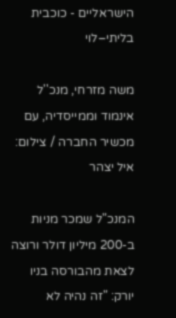הישראליים - כוכבית בליתי–לוי

משה מזרחי, מנכ''ל אינמוד וממייסדיה, עם מכשיר החברה / צילום: איל יצהר

המנכ"ל שמכר מניות ב-200 מיליון דולר ורוצה לצאת מהבורסה בניו יורק: "זה נהיה לא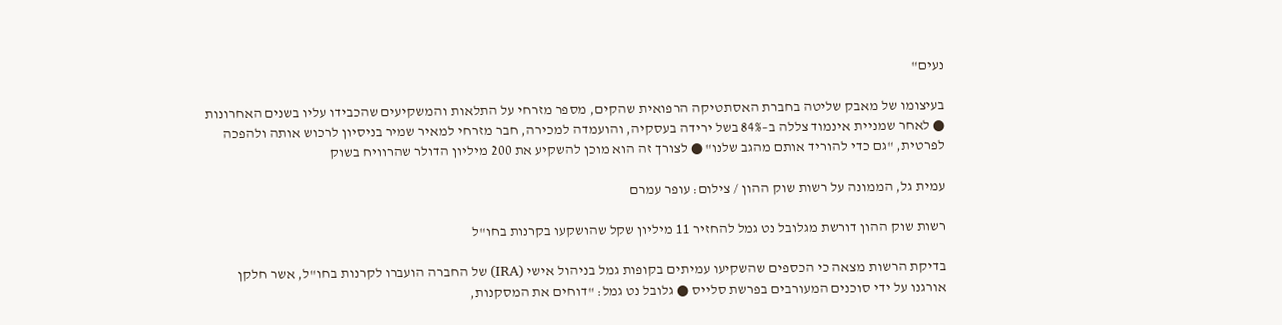נעים"

בעיצומו של מאבק שליטה בחברת האסתטיקה הרפואית שהקים, מספר מזרחי על התלאות והמשקיעים שהכבידו עליו בשנים האחרונות ● לאחר שמניית אינמוד צללה ב–84% בשל ירידה בעסקיה, והועמדה למכירה, חבר מזרחי למאיר שמיר בניסיון לרכוש אותה ולהפכה לפרטית, "גם כדי להוריד אותם מהגב שלנו" ● לצורך זה הוא מוכן להשקיע את 200 מיליון הדולר שהרוויח בשוק

עמית גל, הממונה על רשות שוק ההון / צילום: עופר עמרם

רשות שוק ההון דורשת מגלובל נט גמל להחזיר 11 מיליון שקל שהושקעו בקרנות בחו"ל

בדיקת הרשות מצאה כי הכספים שהשקיעו עמיתים בקופות גמל בניהול אישי (IRA) של החברה הועברו לקרנות בחו"ל, אשר חלקן אורגנו על ידי סוכנים המעורבים בפרשת סלייס ● גלובל נט גמל: "דוחים את המסקנות,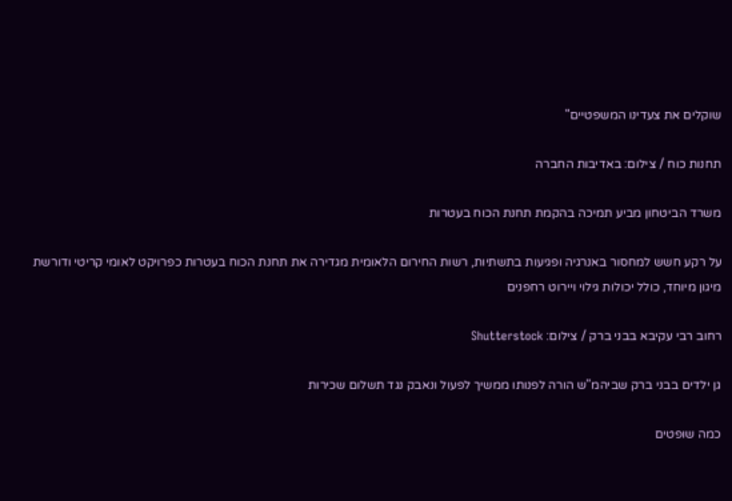שוקלים את צעדינו המשפטיים"

תחנות כוח / צילום: באדיבות החברה

משרד הביטחון מביע תמיכה בהקמת תחנת הכוח בעטרות

על רקע חשש למחסור באנרגיה ופגיעות בתשתיות, רשות החירום הלאומית מגדירה את תחנת הכוח בעטרות כפרויקט לאומי קריטי ודורשת מיגון מיוחד, כולל יכולות גילוי ויירוט רחפנים

רחוב רבי עקיבא בבני ברק / צילום: Shutterstock

גן ילדים בבני ברק שביהמ"ש הורה לפנותו ממשיך לפעול ונאבק נגד תשלום שכירות

כמה שופטים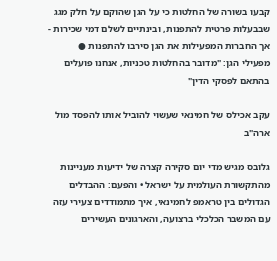קבעו בשורה של החלטות כי על הגן שהוקם על חלק מגג שבבעלות פרטית להתפנות, ובינתיים לשלם דמי שכירות - אך החברות המפעילות את הגן סירבו להתפנות ● מפעילי הגן: "מדובר בהחלטות טכניות, אנחנו פועלים בהתאם לפסקי הדין"

עקב אכילס של חמינאי שעשוי להוביל אותו להפסד מול ארה"ב

גלובס מגיש מדי יום סקירה קצרה של ידיעות מעניינות מהתקשורת העולמית על ישראל • והפעם: ההבדלים הגדולים בין טראמפ לחמינאי, איך מתמודדים צעירי עזה עם המשבר הכלכלי ברצועה, והארגונים העשירים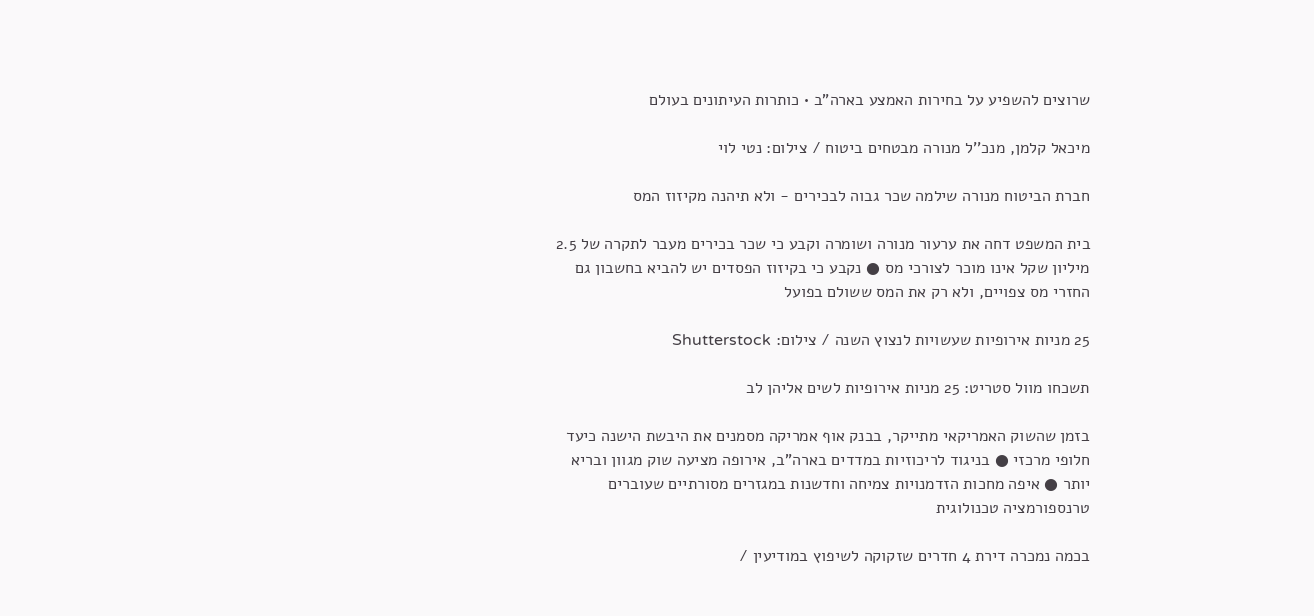שרוצים להשפיע על בחירות האמצע בארה"ב • כותרות העיתונים בעולם

מיכאל קלמן, מנכ''ל מנורה מבטחים ביטוח / צילום: נטי לוי

חברת הביטוח מנורה שילמה שכר גבוה לבכירים - ולא תיהנה מקיזוז המס

בית המשפט דחה את ערעור מנורה ושומרה וקבע כי שכר בכירים מעבר לתקרה של 2.5 מיליון שקל אינו מוכר לצורכי מס ● נקבע כי בקיזוז הפסדים יש להביא בחשבון גם החזרי מס צפויים, ולא רק את המס ששולם בפועל

25 מניות אירופיות שעשויות לנצוץ השנה / צילום: Shutterstock

תשכחו מוול סטריט: 25 מניות אירופיות לשים אליהן לב

בזמן שהשוק האמריקאי מתייקר, בבנק אוף אמריקה מסמנים את היבשת הישנה כיעד חלופי מרכזי ● בניגוד לריכוזיות במדדים בארה"ב, אירופה מציעה שוק מגוון ובריא יותר ● איפה מחכות הזדמנויות צמיחה וחדשנות במגזרים מסורתיים שעוברים טרנספורמציה טכנולוגית

בכמה נמכרה דירת 4 חדרים שזקוקה לשיפוץ במודיעין /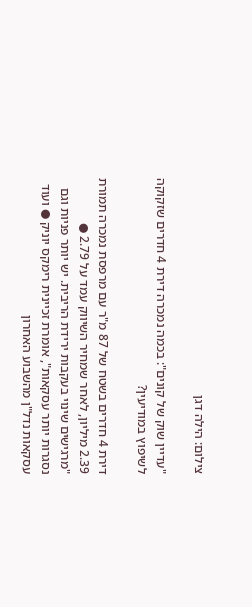צילום: הילה דגן

"עדיין שוק של קונים": בכמה נמכרה דירת 4 חדרים שזקוקה לשיפוץ במודיעין?

דירת 4 חדרים בשטח של 87 מ"ר עם מרפסת נמכרה תמורת 2.39 מיליון, לאחר שמחיר השיווק עמד על 2.79 ● "מרגישים שינוי בעקבות ירידת הריבית. יש יותר פניות וגם נסגרות יותר עסקאות", אומרת זכיינית רימקס יוניק ● ועוד עסקאות נדל"ן מהשבוע האחרון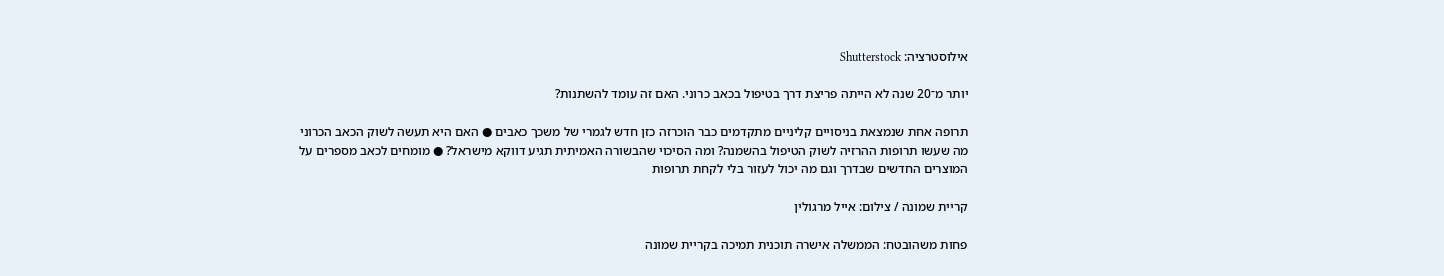אילוסטרציה: Shutterstock

יותר מ־20 שנה לא הייתה פריצת דרך בטיפול בכאב כרוני. האם זה עומד להשתנות?

תרופה אחת שנמצאת בניסויים קליניים מתקדמים כבר הוכרזה כזן חדש לגמרי של משכך כאבים ● האם היא תעשה לשוק הכאב הכרוני מה שעשו תרופות ההרזיה לשוק הטיפול בהשמנה? ומה הסיכוי שהבשורה האמיתית תגיע דווקא מישראל? ● מומחים לכאב מספרים על המוצרים החדשים שבדרך וגם מה יכול לעזור בלי לקחת תרופות

קריית שמונה / צילום: אייל מרגולין

פחות משהובטח: הממשלה אישרה תוכנית תמיכה בקריית שמונה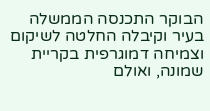הבוקר התכנסה הממשלה בעיר וקיבלה החלטה לשיקום וצמיחה דמוגרפית בקריית שמונה, ואולם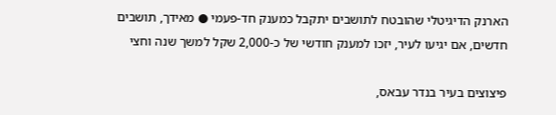הארנק הדיגיטלי שהובטח לתושבים יתקבל כמענק חד-פעמי ● מאידך, תושבים חדשים, אם יגיעו לעיר, יזכו למענק חודשי של כ-2,000 שקל למשך שנה וחצי

פיצוצים בעיר בנדר עבאס,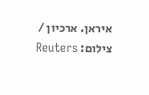איראן. ארכיון / צילום: Reuters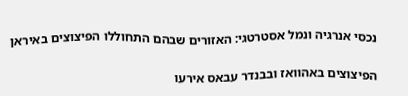נכסי אנרגיה ונמל אסטרטגי: האזורים שבהם התחוללו הפיצוצים באיראן

הפיצוצים באהוואז ובבנדר עבאס אירעו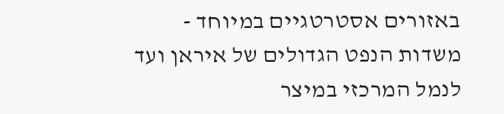באזורים אסטרטגיים במיוחד - משדות הנפט הגדולים של איראן ועד לנמל המרכזי במיצר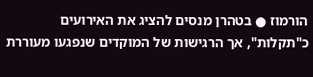הורמוז ● בטהרן מנסים להציג את האירועים כ"תקלות", אך הרגישות של המוקדים שנפגעו מעוררת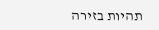תהיות בזירה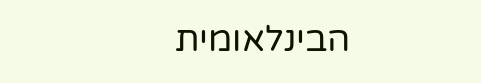הבינלאומית